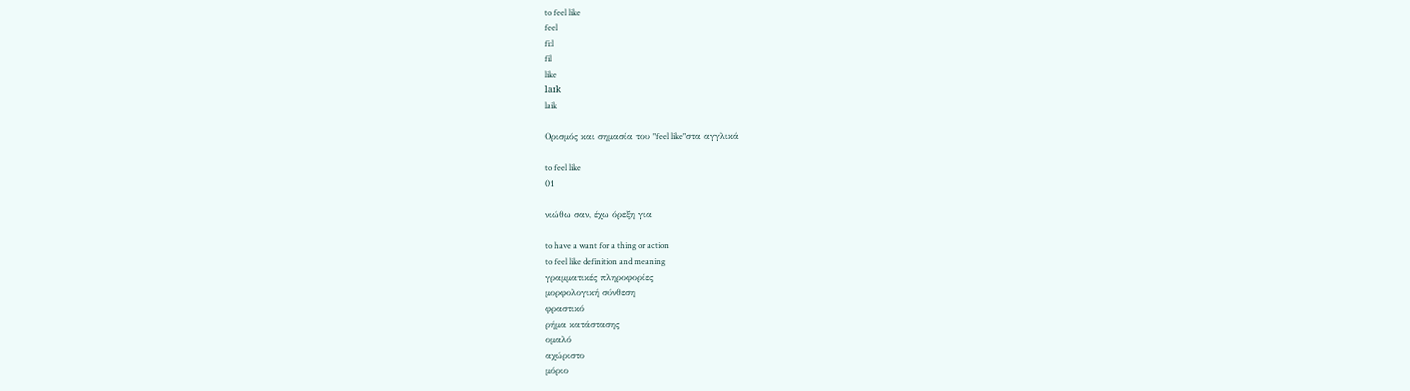to feel like
feel
fi:l
fil
like
laɪk
laik

Ορισμός και σημασία του "feel like"στα αγγλικά

to feel like
01

νιώθω σαν, έχω όρεξη για

to have a want for a thing or action
to feel like definition and meaning
γραμματικές πληροφορίες
μορφολογική σύνθεση
φραστικό
ρήμα κατάστασης
ομαλό
αχώριστο
μόριο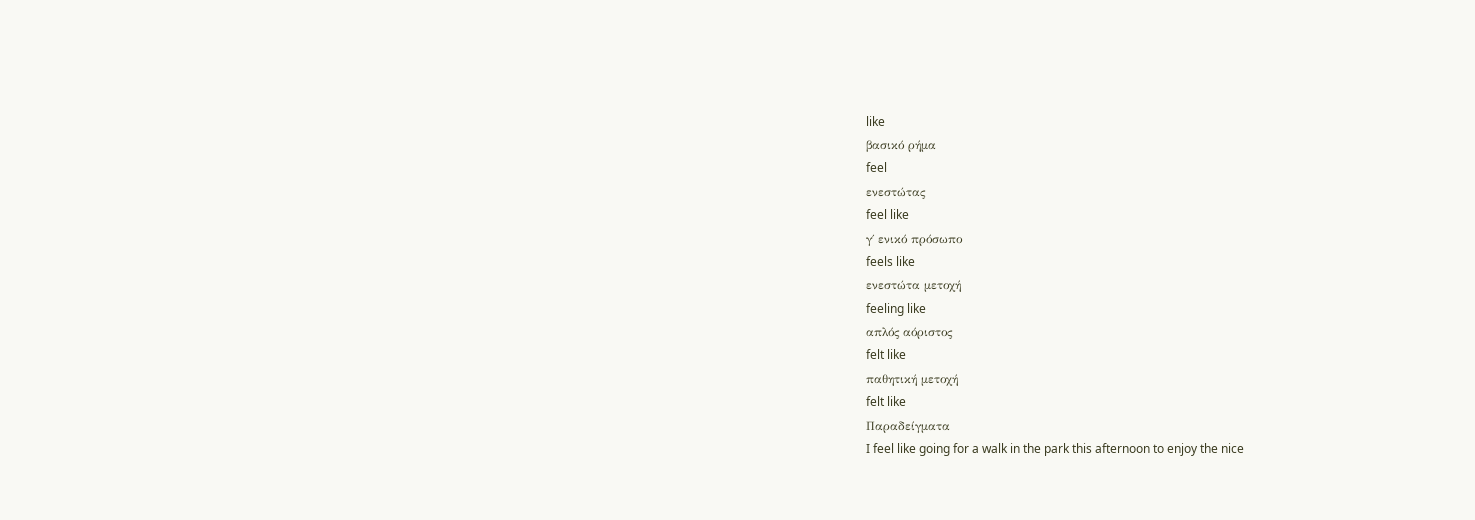like
βασικό ρήμα
feel
ενεστώτας
feel like
γ΄ ενικό πρόσωπο
feels like
ενεστώτα μετοχή
feeling like
απλός αόριστος
felt like
παθητική μετοχή
felt like
Παραδείγματα
I feel like going for a walk in the park this afternoon to enjoy the nice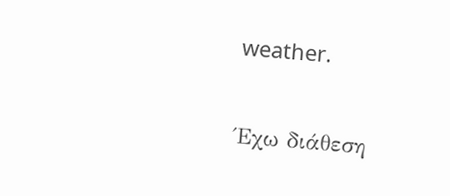weather.

Έχω διάθεση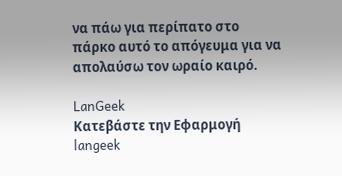να πάω για περίπατο στο πάρκο αυτό το απόγευμα για να απολαύσω τον ωραίο καιρό.

LanGeek
Κατεβάστε την Εφαρμογή
langeek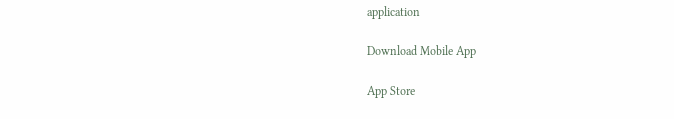application

Download Mobile App

App Store